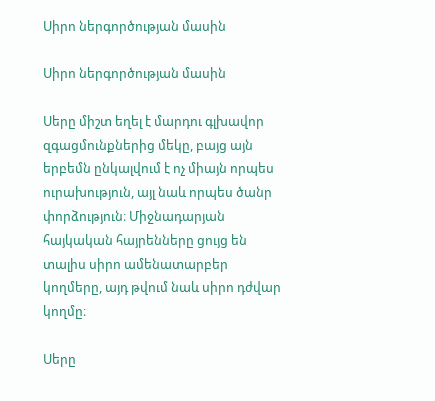Սիրո ներգործության մասին

Սիրո ներգործության մասին

Սերը միշտ եղել է մարդու գլխավոր զգացմունքներից մեկը, բայց այն երբեմն ընկալվում է ոչ միայն որպես ուրախություն, այլ նաև որպես ծանր փորձություն։ Միջնադարյան հայկական հայրենները ցույց են տալիս սիրո ամենատարբեր կողմերը, այդ թվում նաև սիրո դժվար կողմը։

Սերը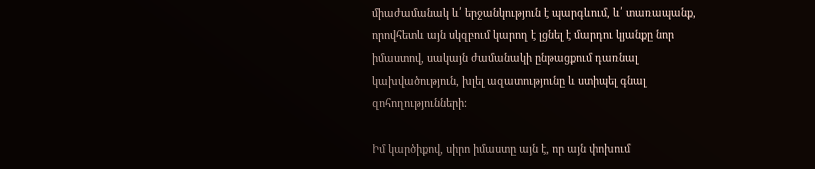միաժամանակ և՛ երջանկություն է պարգևում, և՛ տառապանք, որովհետև այն սկզբում կարող է լցնել է մարդու կյանքը նոր իմաստով, սակայն ժամանակի ընթացքում դառնալ կախվածություն, խլել ազատությունը և ստիպել գնալ զոհողությունների։

Իմ կարծիքով, սիրո իմաստը այն է, որ այն փոխում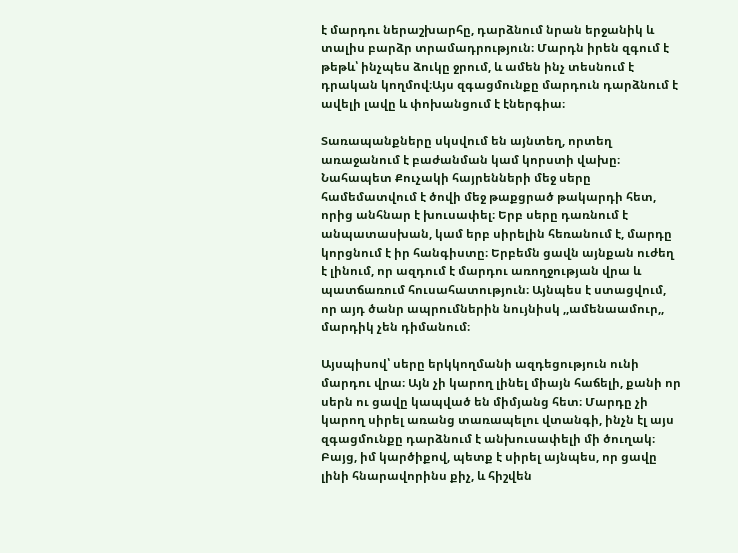է մարդու ներաշխարհը, դարձնում նրան երջանիկ և տալիս բարձր տրամադրություն։ Մարդն իրեն զգում է թեթև՝ ինչպես ձուկը ջրում, և ամեն ինչ տեսնում է դրական կողմով։Այս զգացմունքը մարդուն դարձնում է ավելի լավը և փոխանցում է էներգիա։

Տառապանքները սկսվում են այնտեղ, որտեղ առաջանում է բաժանման կամ կորստի վախը։ Նահապետ Քուչակի հայրենների մեջ սերը համեմատվում է ծովի մեջ թաքցրած թակարդի հետ, որից անհնար է խուսափել։ Երբ սերը դառնում է անպատասխան, կամ երբ սիրելին հեռանում է, մարդը կորցնում է իր հանգիստը։ Երբեմն ցավն այնքան ուժեղ է լինում, որ ազդում է մարդու առողջության վրա և պատճառում հուսահատություն։ Այնպես է ստացվում, որ այդ ծանր ապրումներին նույնիսկ ,,ամենաամուր,, մարդիկ չեն դիմանում։

Այսպիսով՝ սերը երկկողմանի ազդեցություն ունի մարդու վրա։ Այն չի կարող լինել միայն հաճելի, քանի որ սերն ու ցավը կապված են միմյանց հետ։ Մարդը չի կարող սիրել առանց տառապելու վտանգի, ինչն էլ այս զգացմունքը դարձնում է անխուսափելի մի ծուղակ։ Բայց, իմ կարծիքով, պետք է սիրել այնպես, որ ցավը լինի հնարավորինս քիչ, և հիշվեն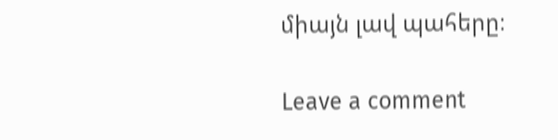միայն լավ պահերը։

Leave a comment